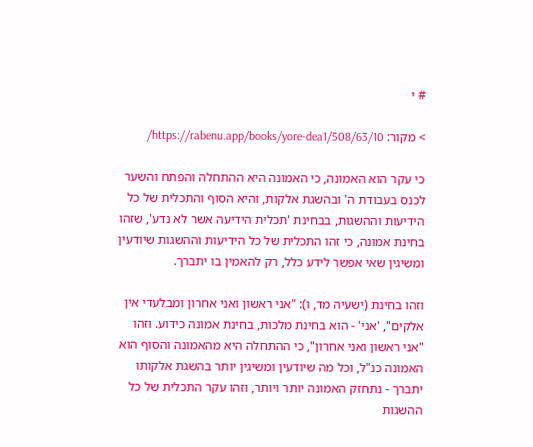# י

> מקור: https://rabenu.app/books/yore-dea1/508/63/10/

כי עקר הוא האמונה, כי האמונה היא ההתחלה והפתח והשער לכנס בעבודת ה' ובהשגת אלקות, והיא הסוף והתכלית של כל הידיעות וההשגות, בבחינת 'תכלית הידיעה אשר לא נדע', שזהו בחינת אמונה, כי זהו התכלית של כל הידיעות וההשגות שיודעין ומשיגין שאי אפשר לידע כלל, רק להאמין בו יתברך.

וזהו בחינת (ישעיה מד, ו): "אני ראשון ואני אחרון ומבלעדי אין אלקים", 'אני' - הוא בחינת מלכות, בחינת אמונה כידוע. וזהו "אני ראשון ואני אחרון", כי ההתחלה היא מהאמונה והסוף הוא האמונה כנ"ל, וכל מה שיודעין ומשיגין יותר בהשגת אלקותו יתברך - נתחזק האמונה יותר ויותר, וזהו עקר התכלית של כל ההשגות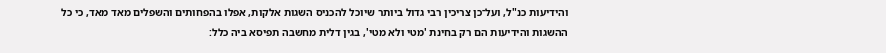והידיעות כנ"ל, ועל־כן צריכין רבי גדול ביותר שיוכל להכניס השגות אלקות, אפלו בהפחותים והשפלים מאד מאד, כי כל ההשגות והידיעות הם רק בחינת 'מטי ולא מטי', בגין דלית מחשבה תפיסא ביה כלל: